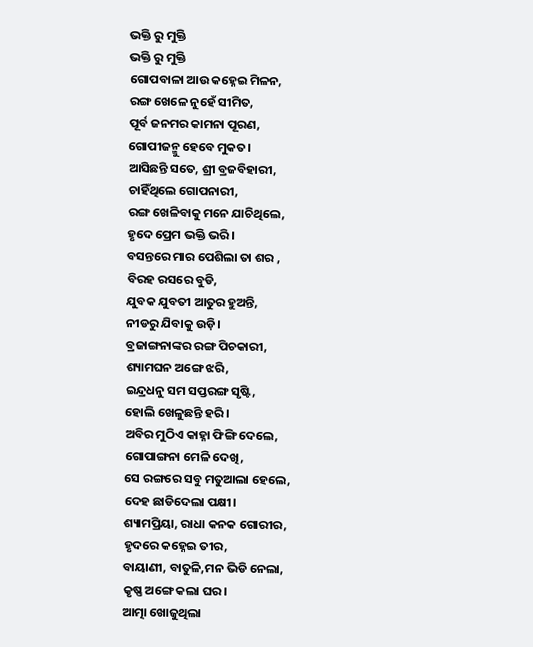ଭକ୍ତି ରୁ ମୁକ୍ତି
ଭକ୍ତି ରୁ ମୁକ୍ତି
ଗୋପବାଳା ଆଉ କହ୍ନେଇ ମିଳନ,
ରଙ୍ଗ ଖେଳେ ନୁହେଁ ସୀମିତ,
ପୂର୍ବ ଜନମର କାମନା ପୂରଣ,
ଗୋପୀଜନ୍ମୁ ହେବେ ମୁକତ।
ଆସିଛନ୍ତି ସତେ, ଶ୍ରୀ ବ୍ରଜବିହାରୀ,
ଚାହିଁଥିଲେ ଗୋପନାରୀ,
ରଙ୍ଗ ଖେଳିବାକୁ ମନେ ଯାଚିଥିଲେ,
ହୃଦେ ପ୍ରେମ ଭକ୍ତି ଭରି।
ବସନ୍ତରେ ମାର ପେଶିଲା ତା ଶର ,
ବିରହ ରସରେ ବୁଡି,
ଯୁବକ ଯୁବତୀ ଆତୁର ହୁଅନ୍ତି,
ନୀଡରୁ ଯିବାକୁ ଉଡ଼ି।
ବ୍ରଜାଙ୍ଗନାଙ୍କର ରଙ୍ଗ ପିଚକାରୀ,
ଶ୍ୟାମଘନ ଅଙ୍ଗେ ଝରି,
ଇନ୍ଦ୍ରଧନୁ ସମ ସପ୍ତରଙ୍ଗ ସୃଷ୍ଟି,
ହୋଲି ଖେଳୁଛନ୍ତି ହରି।
ଅବିର ମୁଠିଏ କାହ୍ନା ଫିଙ୍ଗି ଦେଲେ,
ଗୋପାଙ୍ଗନା ମେଳି ଦେଖି,
ସେ ରଙ୍ଗରେ ସବୁ ମତୁଆଲା ହେଲେ,
ଦେହ ଛାଡିଦେଲା ପକ୍ଷୀ।
ଶ୍ୟାମପ୍ରିୟା, ରାଧା କନକ ଗୋରୀର,
ହୃଦରେ କହ୍ନେଇ ତୀର,
ବାୟାଣୀ, ବାତୁଳି,ମନ ଭିଡି ନେଲା,
କୃଷ୍ଣ ଅଙ୍ଗେ କଲା ଘର।
ଆତ୍ମା ଖୋଜୁଥିଲା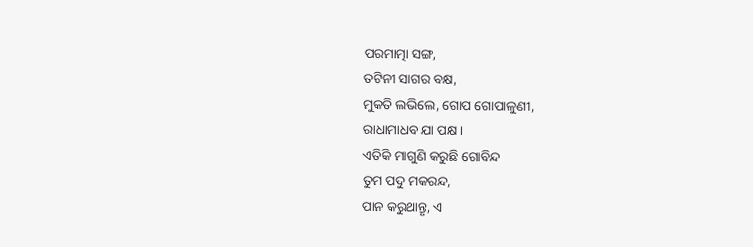ପରମାତ୍ମା ସଙ୍ଗ,
ତଟିନୀ ସାଗର ବକ୍ଷ,
ମୁକତି ଲଭିଲେ, ଗୋପ ଗୋପାଳୁଣୀ,
ରାଧାମାଧବ ଯା ପକ୍ଷ।
ଏତିକି ମାଗୁଣି କରୁଛି ଗୋବିନ୍ଦ
ତୁମ ପଦୁ ମକରନ୍ଦ,
ପାନ କରୁଥାନ୍ତୃ, ଏ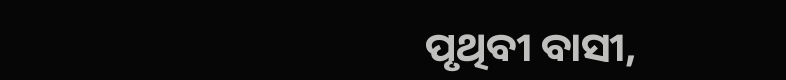ପୃଥିବୀ ବାସୀ,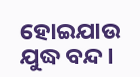ହୋଇଯାଉ ଯୁଦ୍ଧ ବନ୍ଦ।